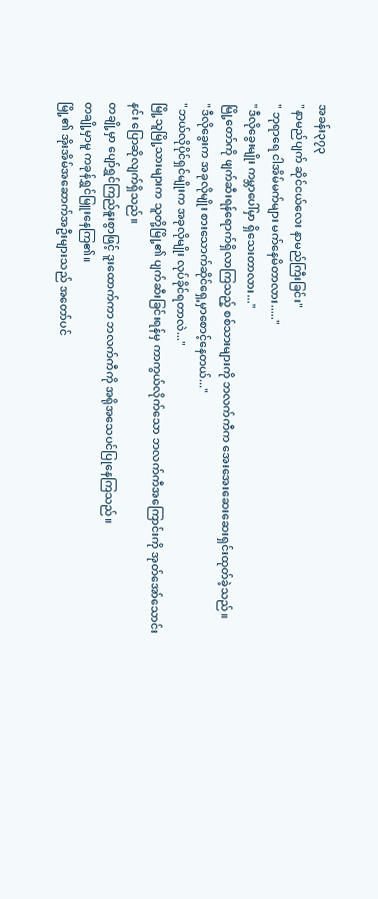အခန်း၃၇၃
"နာမည်ပျက် ဆိုင်ငယ်လေး နာမည်ကြီးခြင်း"
" ဘုရာရေ ငါအိမ်မက်များ မက်နေမိတာလား....."
"ဒီလိုခွေးမျိုး ကမ္ဘာပေါ်မှာ ရှိသေးတာလား..."
မြို့တော်ကို ဖျက်ဆီးရန်ရောက်ရှိလာကြသည့် စစ်သားများကို ဘလက်ကီက အေးအေးဆေးဆေးရှင်းထုတ်ခဲ့သည်။
"ဒီလိုခွေးက အခုလိုမျိုး စားသောက်ဆိုင်ရှေ့မှာစောင့်နေတယ်..."
"ဘယ်လိုပိုင်ရှင်မျိုးက အခုလိုမျိုး လုပ်ခိုင်ရတာလဲ..."
မြို့သူမြို့သားများက သူတို့မြို့၏ ပျက်ဆီးခြင်းရန်မှ ကာကွယ်လိုက်သော ဘလက်ကီအကြောင်းကို အုတ်အော်သောင်းနင်း ပြောဆိုလျက်ရှိသည်။
တချို့မှာ ပျော်ရွှင်ကြည်နူးစွာဖြင့် ဒူးထောက်ကာ ဘလက်ကီကို အရိုအသေပင်ပြုနေကြသည်။
တချို့မှာမူ ကခုန်ရွှင်မြူးနေကြ၏။
မြို့၏ အိုးအိမ်အဆောက်အဦးများသည် အတော်ပင်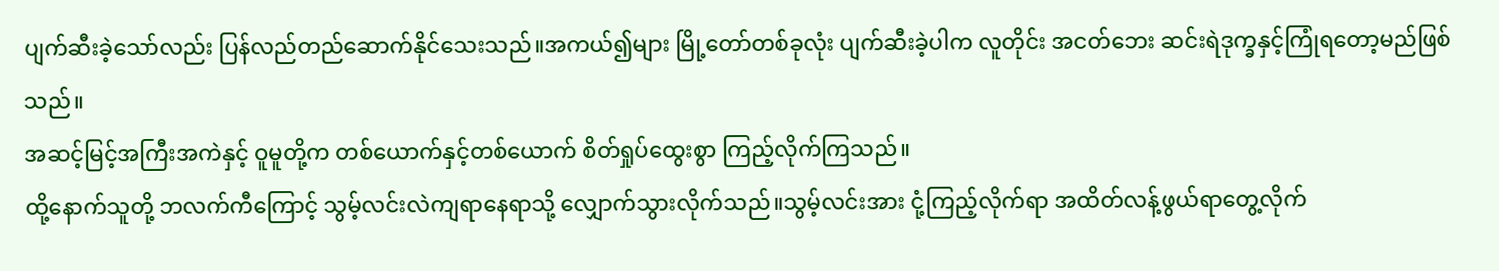ပျက်ဆီးခဲ့သော်လည်း ပြန်လည်တည်ဆောက်နိုင်သေးသည်။အကယ်၍များ မြို့တော်တစ်ခုလုံး ပျက်ဆီးခဲ့ပါက လူတိုင်း အငတ်ဘေး ဆင်းရဲဒုက္ခနှင့်ကြုံရတော့မည်ဖြစ်သည်။
အဆင့်မြင့်အကြီးအကဲနှင့် ဝူမူတို့က တစ်ယောက်နှင့်တစ်ယောက် စိတ်ရှုပ်ထွေးစွာ ကြည့်လိုက်ကြသည်။
ထို့နောက်သူတို့ ဘလက်ကီကြောင့် သွမ့်လင်းလဲကျရာနေရာသို့ လျှောက်သွားလိုက်သည်။သွမ့်လင်းအား ငုံ့ကြည့်လိုက်ရာ အထိတ်လန့်ဖွယ်ရာတွေ့လိုက်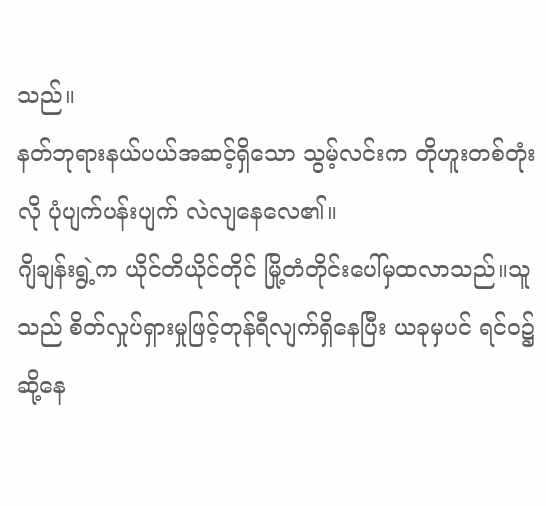သည်။
နတ်ဘုရားနယ်ပယ်အဆင့်ရှိသော သွမ့်လင်းက တိုဟူးတစ်တုံးလို ပုံပျက်ပန်းပျက် လဲလျနေလေ၏။
ဂျိချန်းရွဲ့က ယိုင်တိယိုင်တိုင် မြို့တံတိုင်းပေါ်မှထလာသည်။သူသည် စိတ်လှုပ်ရှားမှုဖြင့်တုန်ရီလျက်ရှိနေပြီး ယခုမှပင် ရင်၀၌ဆို့နေ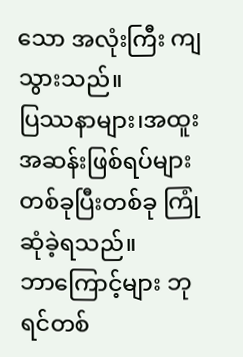သော အလုံးကြီး ကျသွားသည်။
ပြဿနာများ၊အထူးအဆန်းဖြစ်ရပ်များ တစ်ခုပြီးတစ်ခု ကြုံဆုံခဲ့ရသည်။
ဘာကြောင့်များ ဘုရင်တစ်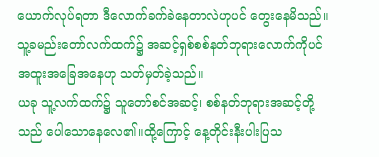ယောက်လုပ်ရတာ ဒီလောက်ခက်ခဲနေတာလဲဟုပင် တွေးနေမိသည်။
သူ့ခမည်းတော်လက်ထက်၌ အဆင့်ရှစ်စစ်နတ်ဘုရားလောက်ကိုပင် အထူးအခြေအနေဟု သတ်မှတ်ခဲ့သည်။
ယခု သူ့လက်ထက်၌ သူတော်စင်အဆင့်၊ စစ်နတ်ဘုရားအဆင့်တို့သည် ပေါသောနေလေ၏။ထို့ကြောင့် နေ့တိုင်းနီးပါးပြသ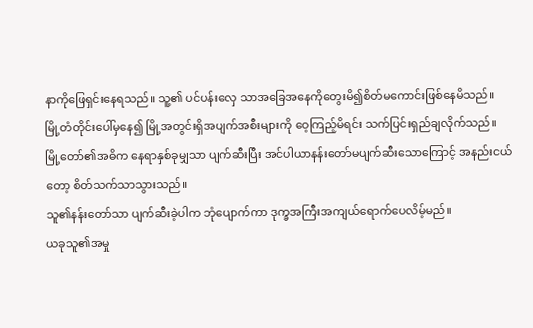နာကိုဖြေရှင်းနေရသည်။ သူ့၏ ပင်ပန်းလှေ သာအခြေအနေကိုတွေးမိ၍စိတ်မကောင်းဖြစ်နေမိသည်။
မြို့တံတိုင်းပေါ်မှနေ၍ မြို့အတွင်းရှိအပျက်အစီးများကို ဝေ့ကြည့်မိရင်း သက်ပြင်းရှည်ချလိုက်သည်။
မြို့တော်၏အဓိက နေရာနှစ်ခုမျှသာ ပျက်ဆီးပြီး အင်ပါယာနန်းတော်မပျက်ဆီးသောကြောင့် အနည်းငယ်တော့ စိတ်သက်သာသွားသည်။
သူ၏နန်းတော်သာ ပျက်ဆီးခဲ့ပါက ဘုံပျောက်ကာ ဒုက္ခအကြီးအကျယ်ရောက်ပေလိမ့်မည်။
ယခုသူ၏အမှု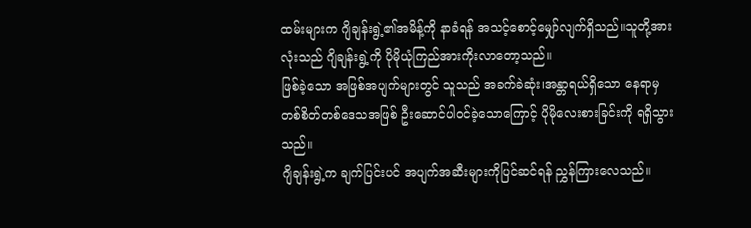ထမ်းများက ဂျိချန်းရွဲ့၏အမိန့်ကို နာခံရန် အသင့်စောင့်မျှော်လျက်ရှိသည်။သူတို့အားလုံးသည် ဂျိချန်းရွဲ့ကို ပိုမိုယုံကြည်အားကိုးလာတော့သည်။
ဖြစ်ခဲ့သော အဖြစ်အပျက်များတွင် သူသည် အခက်ခဲဆုံး၊အန္တာရယ်ရှိသော နေရာမှ တစ်စိတ်တစ်ဒေသအဖြစ် ဦးဆောင်ပါ၀င်ခဲ့သောကြောင့် ပိုမိုလေးစားခြင်းကို ရရှိသွားသည်။
ဂျိချန်းရွဲ့က ချက်ပြင်းပင် အပျက်အဆီးများကိုပြင်ဆင်ရန် ညွှန်ကြားလေသည်။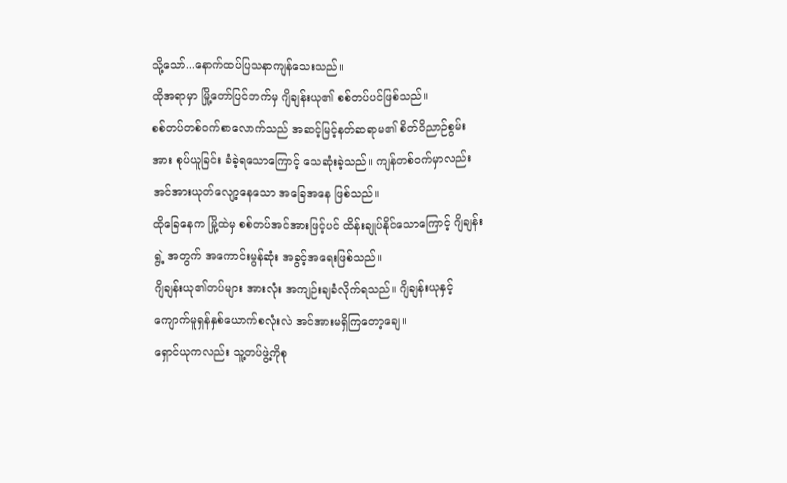သို့သော်...နောက်ထပ်ပြသနာကျန်သေးသည်။
ထိုအရာမှာ မြို့တော်ပြင်ဘက်မှ ဂျိချန်းယု၏ စစ်တပ်ပင်ဖြစ်သည်။
စစ်တပ်တစ်၀က်စာလောက်သည် အဆင့်မြင့်နတ်ဆရာမ၏ စိတ်ဝိညာဉ်စွမ်းအား စုပ်ယူခြင်း ခံခဲ့ရသောကြောင့် သေဆုံးခဲ့သည်။ ကျန်တစ်၀က်မှာလည်း အင်အားယုတ်လျော့နေသော အခြေအနေ ဖြစ်သည်။
ထိုခြေနေက မြို့ထဲမှ စစ်တပ်အင်အားဖြင့်ပင် ထိန်းချုပ်နိုင်သောကြောင့် ဂျိချန်းရွဲ့ အတွက် အကောင်းမွန်ဆုံး အခွင့်အရေးဖြစ်သည်။
ဂျိချန်းယု၏တပ်များ အားလုံး အကျဉ်းချခံလိုက်ရသည်။ ဂျိချန်းယုနှင့်ကျောက်မူရှန်နှစ်ယောက်စလုံးလဲ အင်အားမရှိကြတော့ချေ။
ရှောင်ယုကလည်း သူ့တပ်ဖွဲ့ကိုစု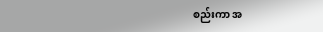စည်းကာ အ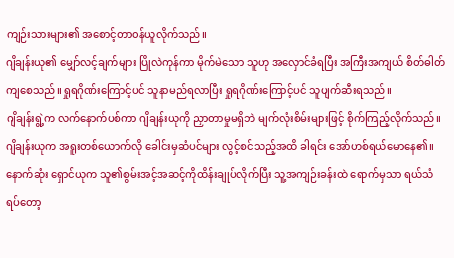ကျဉ်းသားများ၏ အစောင့်တာ၀န်ယူလိုက်သည်။
ဂျိချန်းယု၏ မျှော်လင့်ချက်များ ပြိုလဲကုန်ကာ မိုက်မဲသော သူဟု အလှောင်ခံရပြီး အကြီးအကျယ် စိတ်ဓါတ်ကျစေသည်။ရှုရဂိုဏ်းကြောင့်ပင် သူနာမည်ရလာပြီး ရှုရဂိုဏ်းကြောင့်ပင် သူပျက်ဆီးရသည်။
ဂျိချန်းရွဲ့က လက်နောက်ပစ်ကာ ဂျိချန်းယုကို ညှာတာမှုမရှိဘဲ မျက်လုံးစိမ်းများဖြင့် စိုက်ကြည့်လိုက်သည်။
ဂျိချန်းယုက အရူးတစ်ယောက်လို ခေါင်းမှဆံပင်များ လွင့်စင်သည့်အထိ ခါရင်း အော်ဟစ်ရယ်မောနေ၏။နောက်ဆုံး ရှောင်ယုက သူ၏စွမ်းအင့်အဆင့်ကိုထိန်းချုပ်လိုက်ပြီး သူ့အကျဉ်းခန်းထဲ ရောက်မှသာ ရယ်သံရပ်တော့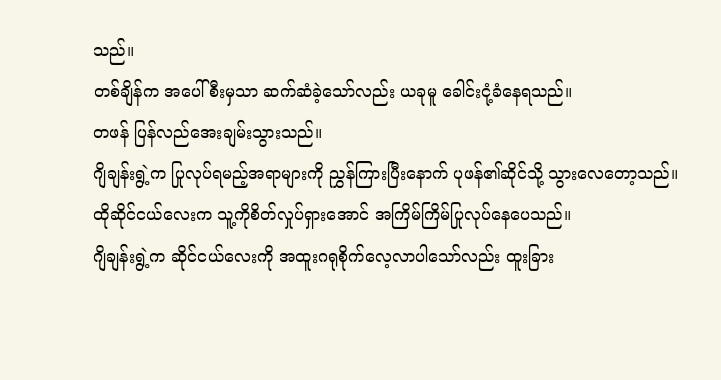သည်။
တစ်ချိန်က အပေါ်စီးမှသာ ဆက်ဆံခဲ့သော်လည်း ယခုမူ ခေါင်းငုံ့ခံနေရသည်။
တဖန် ပြန်လည်အေးချမ်းသွားသည်။
ဂျိချန်းရွဲ့က ပြုလုပ်ရမည့်အရာများကို ညွှန်ကြားပြီးနောက် ပုဖန်၏ဆိုင်သို့ သွားလေတော့သည်။
ထိုဆိုင်ငယ်လေးက သူ့ကိုစိတ်လှုပ်ရှားအောင် အကြိမ်ကြိမ်ပြုလုပ်နေပေသည်။
ဂျိချန်းရွဲ့က ဆိုင်ငယ်လေးကို အထူးဂရုစိုက်လေ့လာပါသော်လည်း ထူးခြား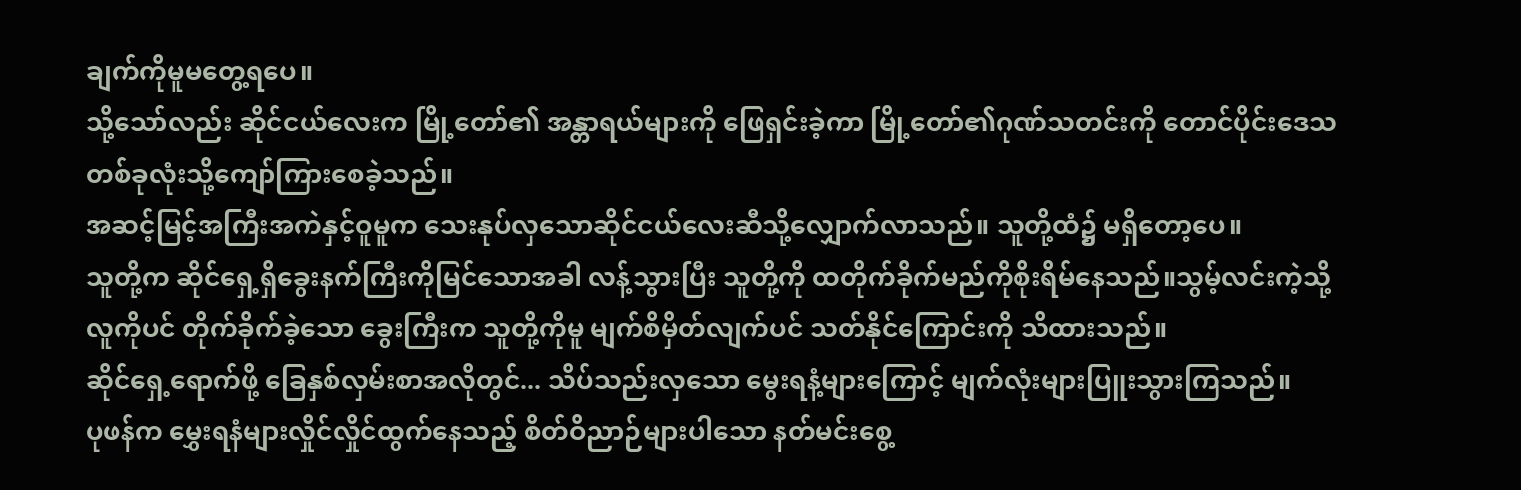ချက်ကိုမူမတွေ့ရပေ။
သို့သော်လည်း ဆိုင်ငယ်လေးက မြို့တော်၏ အန္တာရယ်များကို ဖြေရှင်းခဲ့ကာ မြို့တော်၏ဂုဏ်သတင်းကို တောင်ပိုင်းဒေသတစ်ခုလုံးသို့ကျော်ကြားစေခဲ့သည်။
အဆင့်မြင့်အကြီးအကဲနှင့်ဝူမူက သေးနုပ်လှသောဆိုင်ငယ်လေးဆီသို့လျှောက်လာသည်။ သူတို့ထံ၌ မရှိတော့ပေ။
သူတို့က ဆိုင်ရှေ့ရှိခွေးနက်ကြီးကိုမြင်သောအခါ လန့်သွားပြီး သူတို့ကို ထတိုက်ခိုက်မည်ကိုစိုးရိမ်နေသည်။သွမ့်လင်းကဲ့သို့လူကိုပင် တိုက်ခိုက်ခဲ့သော ခွေးကြီးက သူတို့ကိုမူ မျက်စိမှိတ်လျက်ပင် သတ်နိုင်ကြောင်းကို သိထားသည်။
ဆိုင်ရှေ့ရောက်ဖို့ ခြေနှစ်လှမ်းစာအလိုတွင်... သိပ်သည်းလှသော မွေးရနံ့များကြောင့် မျက်လုံးများပြူးသွားကြသည်။
ပုဖန်က မွှေးရနံများလှိုင်လှိုင်ထွက်နေသည့် စိတ်ဝိညာဉ်များပါသော နတ်မင်းစွေ့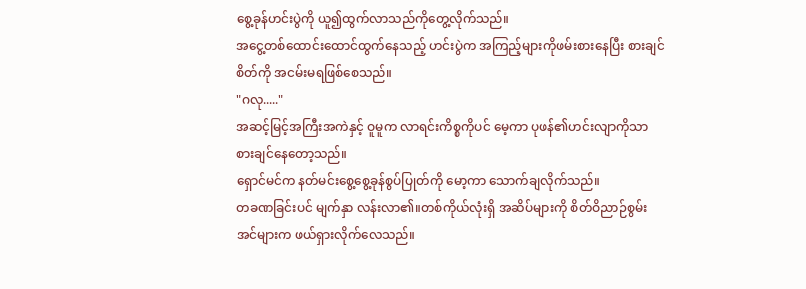စွေ့ခုန်ဟင်းပွဲကို ယူ၍ထွက်လာသည်ကိုတွေ့လိုက်သည်။
အငွေ့တစ်ထောင်းထောင်ထွက်နေသည့် ဟင်းပွဲက အကြည့်များကိုဖမ်းစားနေပြီး စားချင်စိတ်ကို အငမ်းမရဖြစ်စေသည်။
"ဂလု....."
အဆင့်မြင့်အကြီးအကဲနှင့် ဝူမူက လာရင်းကိစ္စကိုပင် မေ့ကာ ပုဖန်၏ဟင်းလျာကိုသာ စားချင်နေတော့သည်။
ရှောင်မင်က နတ်မင်းစွေ့စွေ့ခုန်စွပ်ပြုတ်ကို မော့ကာ သောက်ချလိုက်သည်။
တခဏခြင်းပင် မျက်နှာ လန်းလာ၏။တစ်ကိုယ်လုံးရှိ အဆိပ်များကို စိတ်ဝိညာဉ်စွမ်းအင်များက ဖယ်ရှားလိုက်လေသည်။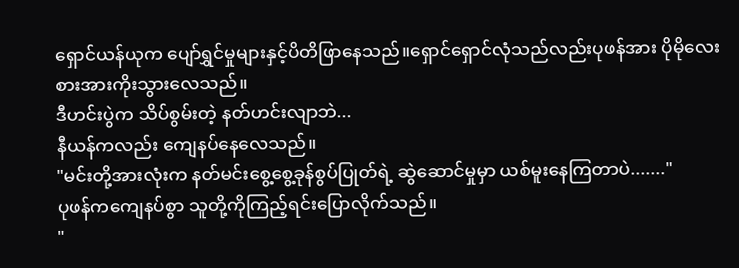ရှောင်ယန်ယုက ပျော်ရွှင်မှုများနှင့်ပိတိဖြာနေသည်။ရှောင်ရှောင်လုံသည်လည်းပုဖန်အား ပိုမိုလေးစားအားကိုးသွားလေသည်။
ဒီဟင်းပွဲက သိပ်စွမ်းတဲ့ နတ်ဟင်းလျာဘဲ...
နီယန်ကလည်း ကျေနပ်နေလေသည်။
"မင်းတို့အားလုံးက နတ်မင်းစွေ့စွေ့ခုန်စွပ်ပြုတ်ရဲ့ ဆွဲဆောင်မှုမှာ ယစ်မူးနေကြတာပဲ......."
ပုဖန်ကကျေနပ်စွာ သူတို့ကိုကြည့်ရင်းပြောလိုက်သည်။
"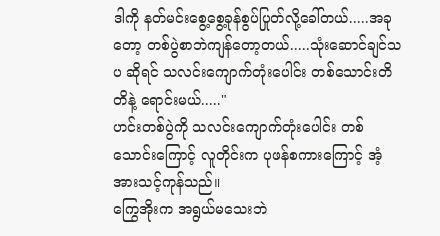ဒါကို နတ်မင်းစွေ့စွေ့ခုန်စွပ်ပြုတ်လို့ခေါ်တယ်.....အခုတော့ တစ်ပွဲစာဘဲကျန်တော့တယ်.....သုံးဆောင်ချင်သပ ဆိုရင် သလင်းကျောက်တုံးပေါင်း တစ်သောင်းတိတိနဲ့ ရောင်းမယ်....."
ဟင်းတစ်ပွဲကို သလင်းကျောက်တုံးပေါင်း တစ်သောင်းကြောင့် လူတိုင်းက ပုဖန်စကားကြောင့် အံ့အားသင့်ကုန်သည်။
ကြွေအိုးက အရွယ်မသေးဘဲ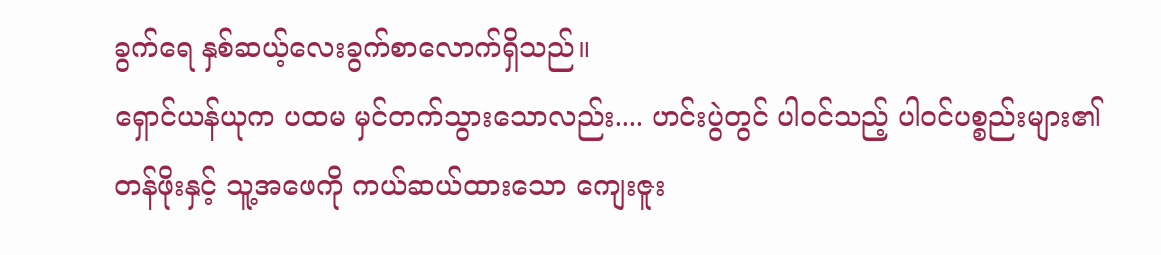ခွက်ရေ နှစ်ဆယ့်လေးခွက်စာလောက်ရှိသည်။
ရှောင်ယန်ယုက ပထမ မှင်တက်သွားသောလည်း.... ဟင်းပွဲတွင် ပါ၀င်သည့် ပါ၀င်ပစ္စည်းများ၏တန်ဖိုးနှင့် သူ့အဖေကို ကယ်ဆယ်ထားသော ကျေးဇူး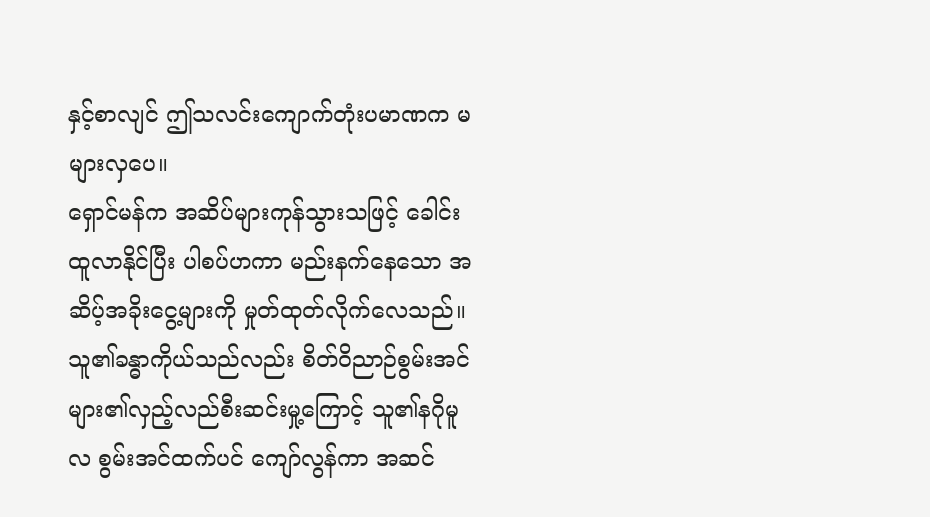နှင့်စာလျင် ဤသလင်းကျောက်တုံးပမာဏက မများလှပေ။
ရှောင်မန်က အဆိပ်များကုန်သွားသဖြင့် ခေါင်းထူလာနိုင်ပြီး ပါစပ်ဟကာ မည်းနက်နေသော အဆိပ့်အခိုးငွေ့များကို မှုတ်ထုတ်လိုက်လေသည်။
သူ၏ခန္ဓာကိုယ်သည်လည်း စိတ်ဝိညာဉ်စွမ်းအင်များ၏လှည့်လည်စီးဆင်းမှု့ကြောင့် သူ၏နဂိုမူလ စွမ်းအင်ထက်ပင် ကျော်လွန်ကာ အဆင်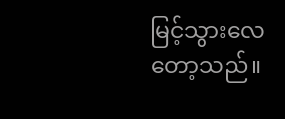မြင့်သွားလေတော့သည်။